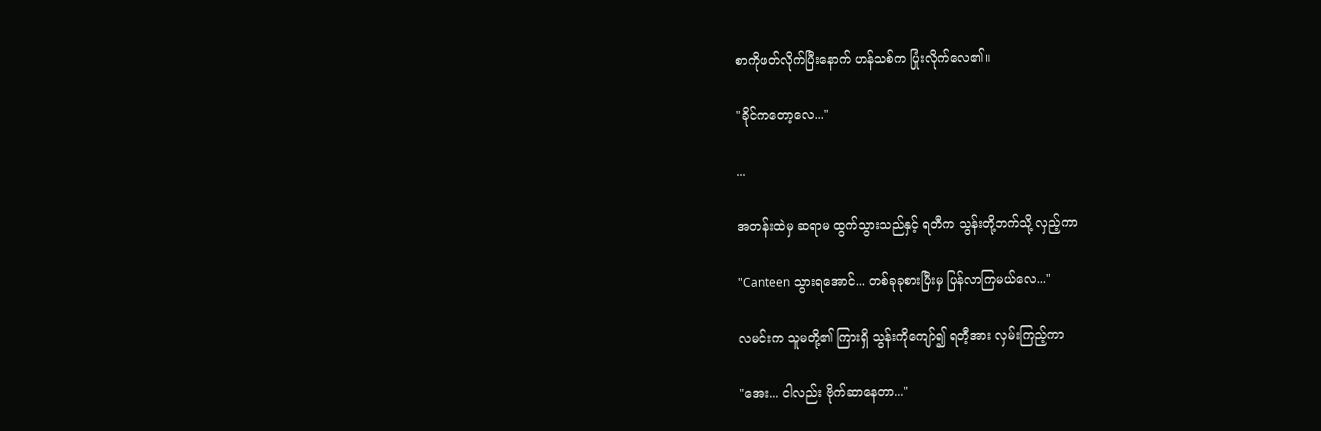စာကိုဖတ်လိုက်ပြီးနောက် ဟန်သစ်က ပြုံးလိုက်လေ၏။

"ခိုင်ကတော့လေ..."

...

အတန်းထဲမှ ဆရာမ ထွက်သွားသည်နှင့် ရတီက သွန်းတို့ဘက်သို့ လှည့်ကာ

"Canteen သွားရအောင်... တစ်ခုခုစားပြီးမှ ပြန်လာကြမယ်လေ..."

လမင်းက သူမတို့၏ ကြားရှိ သွန်းကိုကျော်၍ ရတီ့အား လှမ်းကြည့်ကာ

"အေး... ငါလည်း ဗိုက်ဆာနေတာ..."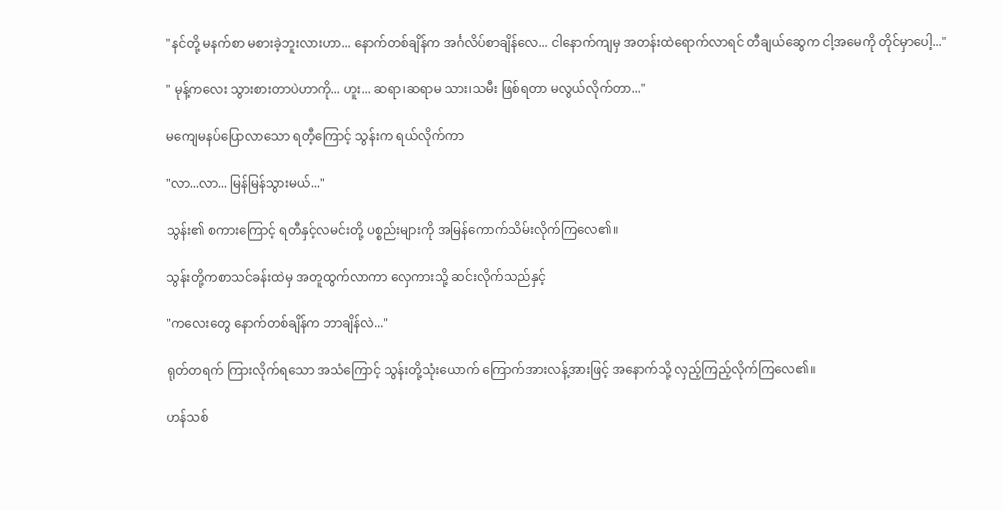"နင်တို့ မနက်စာ မစားခဲ့ဘူးလားဟာ... နောက်တစ်ချိန်က အင်္ဂလိပ်စာချိန်လေ... ငါနောက်ကျမှ အတန်းထဲရောက်လာရင် တီချယ်ဆွေက ငါ့အမေကို တိုင်မှာပေါ့..."

" မုန့်ကလေး သွားစားတာပဲဟာကို... ဟူး... ဆရာ၊ဆရာမ သား၊သမီး ဖြစ်ရတာ မလွယ်လိုက်တာ..."

မကျေမနပ်ပြောလာသော ရတီ့ကြောင့် သွန်းက ရယ်လိုက်ကာ

"လာ...လာ... မြန်မြန်သွားမယ်..."

သွန်း၏ စကားကြောင့် ရတီနှင့်လမင်းတို့ ပစ္စည်းများကို အမြန်ကောက်သိမ်းလိုက်ကြလေ၏။

သွန်းတို့ကစာသင်ခန်းထဲမှ အတူထွက်လာကာ လှေကားသို့ ဆင်းလိုက်သည်နှင့်

"ကလေးတွေ နောက်တစ်ချိန်က ဘာချိန်လဲ..."

ရုတ်တရက် ကြားလိုက်ရသော အသံကြောင့် သွန်းတို့သုံးယောက် ကြောက်အားလန့်အားဖြင့် အနောက်သို့ လှည့်ကြည့်လိုက်ကြလေ၏။

ဟန်သစ်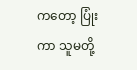ကတော့ ပြုံးကာ သူမတို့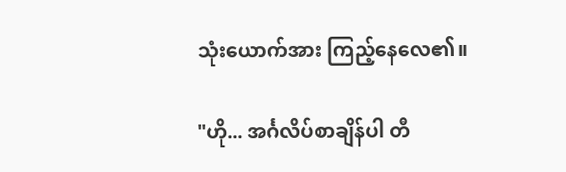သုံးယောက်အား ကြည့်နေလေ၏။

"ဟို... အင်္ဂလိပ်စာချိန်ပါ တီ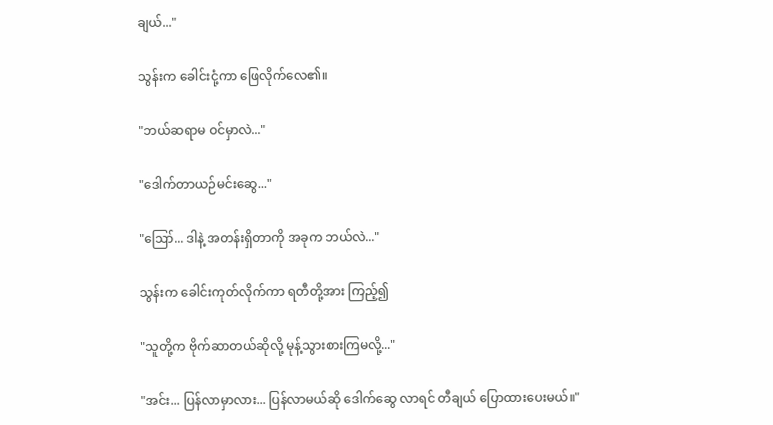ချယ်..."

သွန်းက ခေါင်းငုံ့ကာ ဖြေလိုက်လေ၏။

"ဘယ်ဆရာမ ဝင်မှာလဲ..."

"ဒေါက်တာယဉ်မင်းဆွေ..."

"ဪ... ဒါနဲ့ အတန်းရှိတာကို အခုက ဘယ်လဲ..."

သွန်းက ခေါင်းကုတ်လိုက်ကာ ရတီတို့အား ကြည့်၍

"သူတို့က ဗိုက်ဆာတယ်ဆိုလို့ မုန့်သွားစားကြမလို့..."

"အင်း... ပြန်လာမှာလား... ပြန်လာမယ်ဆို ဒေါက်ဆွေ လာရင် တီချယ် ပြောထားပေးမယ်။"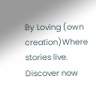By Loving (own creation)Where stories live. Discover now